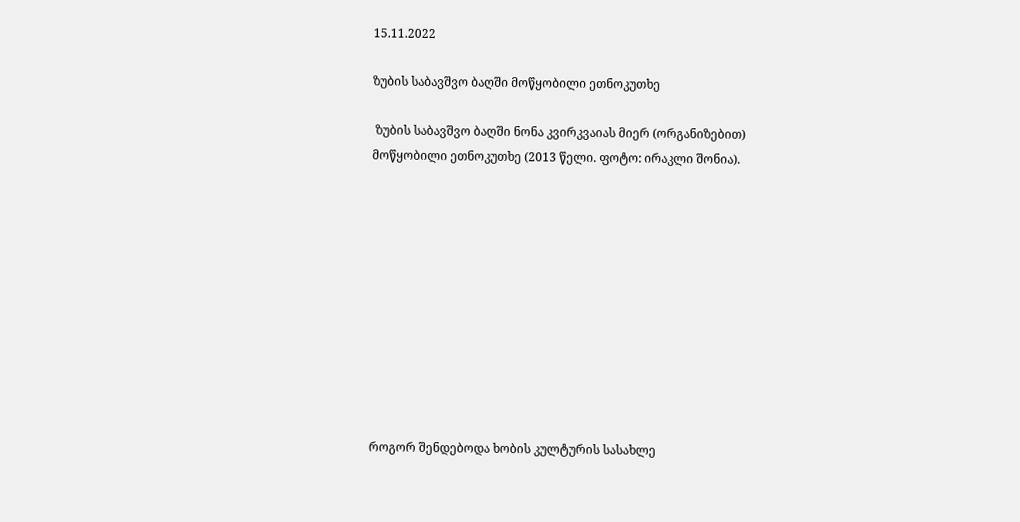15.11.2022

ზუბის საბავშვო ბაღში მოწყობილი ეთნოკუთხე

 ზუბის საბავშვო ბაღში ნონა კვირკვაიას მიერ (ორგანიზებით) მოწყობილი ეთნოკუთხე (2013 წელი. ფოტო: ირაკლი შონია).











როგორ შენდებოდა ხობის კულტურის სასახლე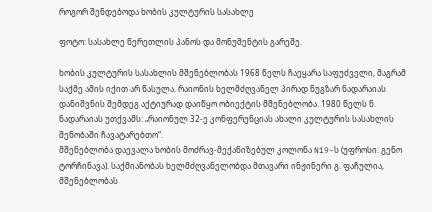როგორ შენდებოდა ხობის კულტურის სასახლე

ფოტო: სასახლე წერეთლის პანოს და მონუმენტის გარეშე.

ხობის კულტურის სასახლის მშენებლობას 1968 წელს ჩაეყარა საფუძველი, მაგრამ საქმე ამის იქით არ წასულა. რაიონის ხელმძღვანელ პირად ნუგზარ ნადარაიას დანიშვნის შემდეგ აქტიურად დაიწყო ობიექტის მშენებლობა. 1980 წელს ნ. ნადარაიას უთქვამს: „რაიონულ 32-ე კონფერენციას ახალი კულტურის სასახლის შენობაში ჩავატარებთო“.
მშენებლობა დაევალა ხობის მოძრავ-მექანიზებულ კოლონა N19-ს (უფროსი: გენო ტორჩინავა). საქმიანობას ხელმძღვანელობდა მთავარი ინჟინერი გ. ფაჩულია, მშენებლობას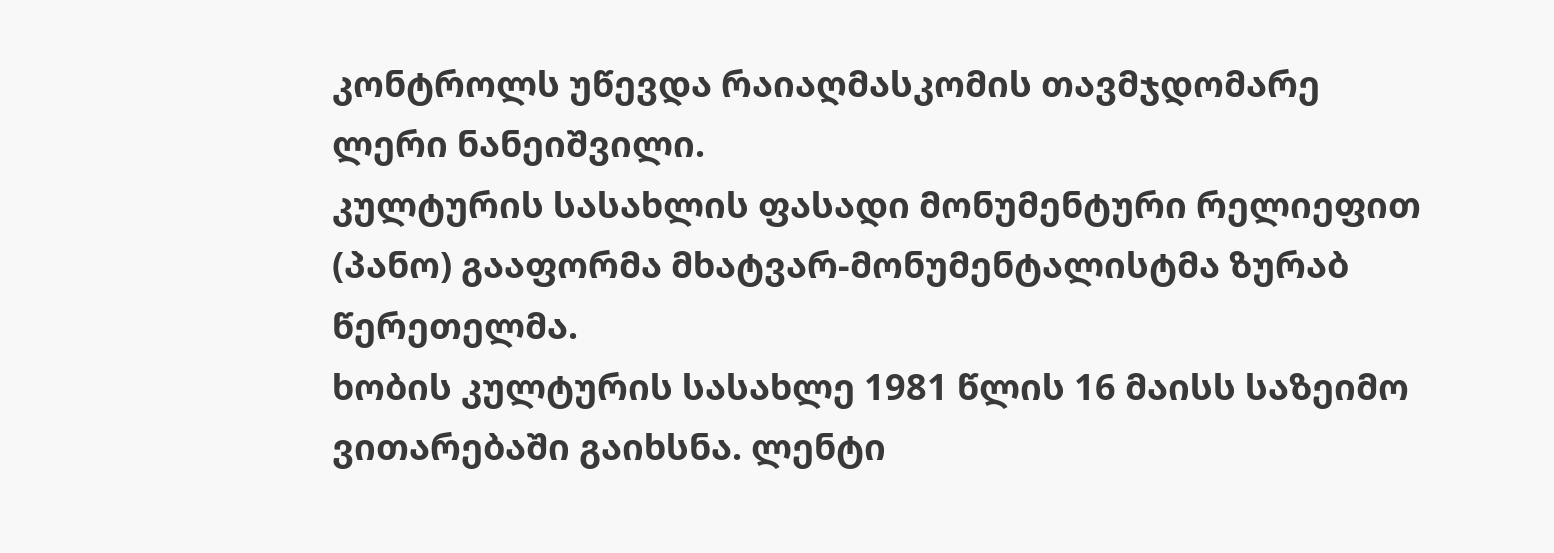კონტროლს უწევდა რაიაღმასკომის თავმჯდომარე ლერი ნანეიშვილი.
კულტურის სასახლის ფასადი მონუმენტური რელიეფით (პანო) გააფორმა მხატვარ-მონუმენტალისტმა ზურაბ წერეთელმა.
ხობის კულტურის სასახლე 1981 წლის 16 მაისს საზეიმო ვითარებაში გაიხსნა. ლენტი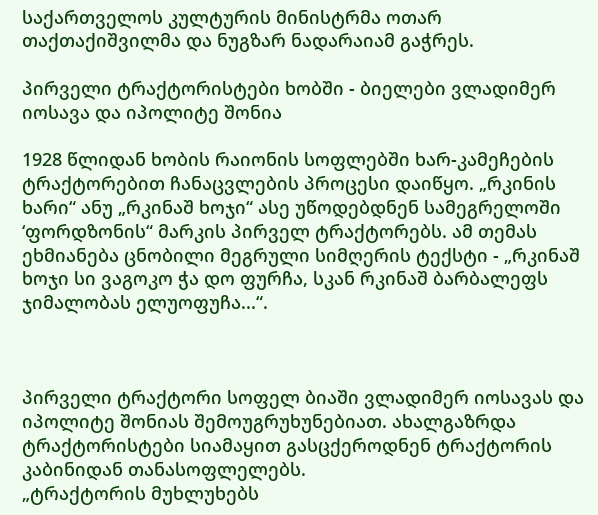საქართველოს კულტურის მინისტრმა ოთარ თაქთაქიშვილმა და ნუგზარ ნადარაიამ გაჭრეს.

პირველი ტრაქტორისტები ხობში - ბიელები ვლადიმერ იოსავა და იპოლიტე შონია

1928 წლიდან ხობის რაიონის სოფლებში ხარ-კამეჩების ტრაქტორებით ჩანაცვლების პროცესი დაიწყო. „რკინის ხარი“ ანუ „რკინაშ ხოჯი“ ასე უწოდებდნენ სამეგრელოში ‘ფორდზონის“ მარკის პირველ ტრაქტორებს. ამ თემას ეხმიანება ცნობილი მეგრული სიმღერის ტექსტი - „რკინაშ ხოჯი სი ვაგოკო ჭა დო ფურჩა, სკან რკინაშ ბარბალეფს ჯიმალობას ელუოფუჩა...“.



პირველი ტრაქტორი სოფელ ბიაში ვლადიმერ იოსავას და იპოლიტე შონიას შემოუგრუხუნებიათ. ახალგაზრდა ტრაქტორისტები სიამაყით გასცქეროდნენ ტრაქტორის კაბინიდან თანასოფლელებს.
„ტრაქტორის მუხლუხებს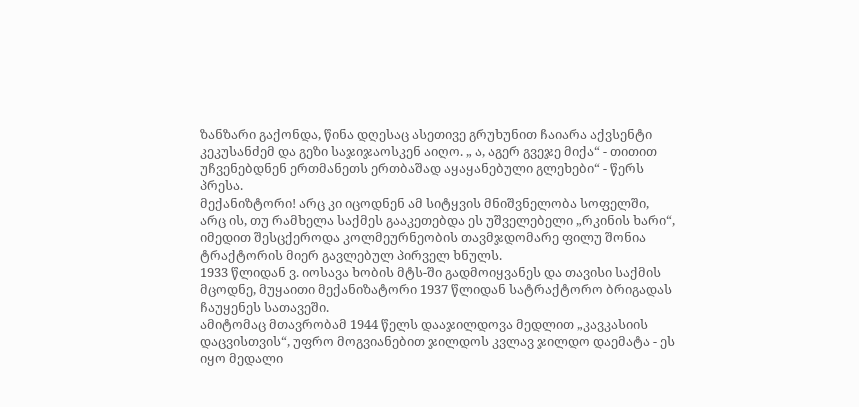ზანზარი გაქონდა, წინა დღესაც ასეთივე გრუხუნით ჩაიარა აქვსენტი კეკუსანძემ და გეზი საჯიჯაოსკენ აიღო. „ ა, აგერ გვეჯე მიქა“ - თითით უჩვენებდნენ ერთმანეთს ერთბაშად აყაყანებული გლეხები“ - წერს პრესა.
მექანიზტორი! არც კი იცოდნენ ამ სიტყვის მნიშვნელობა სოფელში, არც ის, თუ რამხელა საქმეს გააკეთებდა ეს უშველებელი „რკინის ხარი“, იმედით შესცქეროდა კოლმეურნეობის თავმჯდომარე ფილუ შონია ტრაქტორის მიერ გავლებულ პირველ ხნულს.
1933 წლიდან ვ. იოსავა ხობის მტს-ში გადმოიყვანეს და თავისი საქმის მცოდნე, მუყაითი მექანიზატორი 1937 წლიდან სატრაქტორო ბრიგადას ჩაუყენეს სათავეში.
ამიტომაც მთავრობამ 1944 წელს დააჯილდოვა მედლით „კავკასიის დაცვისთვის“, უფრო მოგვიანებით ჯილდოს კვლავ ჯილდო დაემატა - ეს იყო მედალი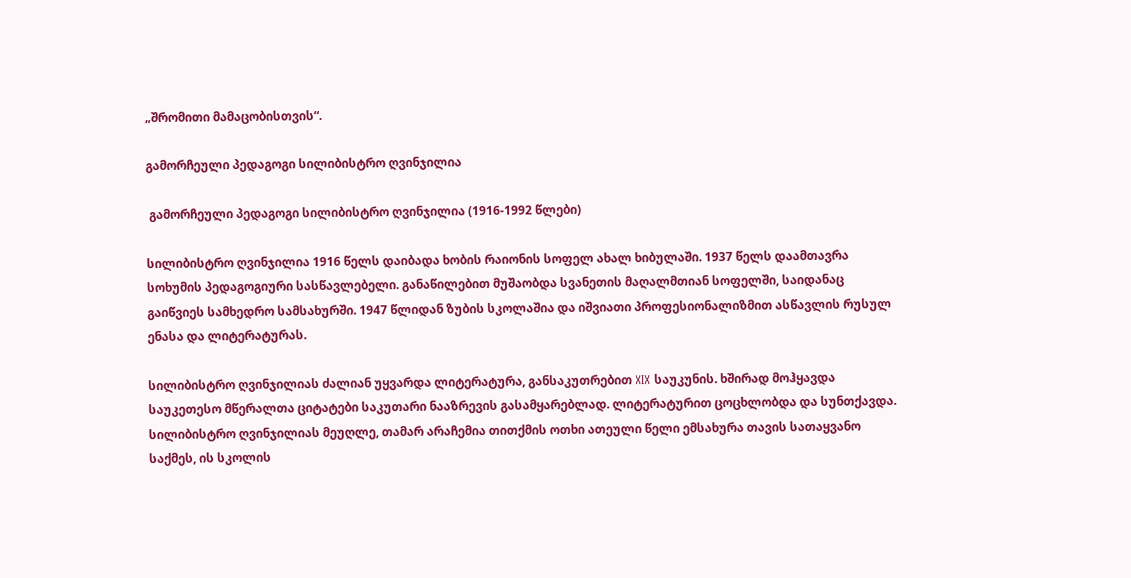„შრომითი მამაცობისთვის“.

გამორჩეული პედაგოგი სილიბისტრო ღვინჯილია

 გამორჩეული პედაგოგი სილიბისტრო ღვინჯილია (1916-1992 წლები)

სილიბისტრო ღვინჯილია 1916 წელს დაიბადა ხობის რაიონის სოფელ ახალ ხიბულაში. 1937 წელს დაამთავრა სოხუმის პედაგოგიური სასწავლებელი. განაწილებით მუშაობდა სვანეთის მაღალმთიან სოფელში, საიდანაც გაიწვიეს სამხედრო სამსახურში. 1947 წლიდან ზუბის სკოლაშია და იშვიათი პროფესიონალიზმით ასწავლის რუსულ ენასა და ლიტერატურას.

სილიბისტრო ღვინჯილიას ძალიან უყვარდა ლიტერატურა, განსაკუთრებით XIX საუკუნის. ხშირად მოჰყავდა საუკეთესო მწერალთა ციტატები საკუთარი ნააზრევის გასამყარებლად. ლიტერატურით ცოცხლობდა და სუნთქავდა.
სილიბისტრო ღვინჯილიას მეუღლე, თამარ არაჩემია თითქმის ოთხი ათეული წელი ემსახურა თავის სათაყვანო საქმეს, ის სკოლის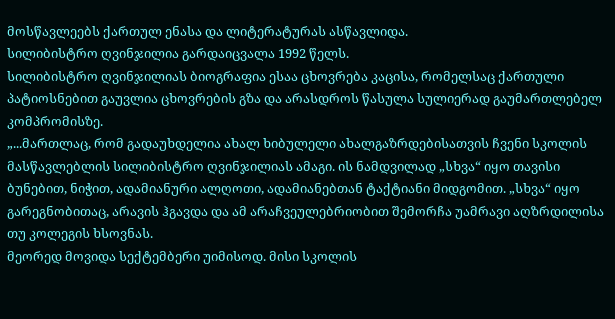მოსწავლეებს ქართულ ენასა და ლიტერატურას ასწავლიდა.
სილიბისტრო ღვინჯილია გარდაიცვალა 1992 წელს.
სილიბისტრო ღვინჯილიას ბიოგრაფია ესაა ცხოვრება კაცისა, რომელსაც ქართული პატიოსნებით გაუვლია ცხოვრების გზა და არასდროს წასულა სულიერად გაუმართლებელ კომპრომისზე.
„...მართლაც, რომ გადაუხდელია ახალ ხიბულელი ახალგაზრდებისათვის ჩვენი სკოლის მასწავლებლის სილიბისტრო ღვინჯილიას ამაგი. ის ნამდვილად „სხვა“ იყო თავისი ბუნებით, ნიჭით, ადამიანური ალღოთი, ადამიანებთან ტაქტიანი მიდგომით. „სხვა“ იყო გარეგნობითაც, არავის ჰგავდა და ამ არაჩვეულებრიობით შემორჩა უამრავი აღზრდილისა თუ კოლეგის ხსოვნას.
მეორედ მოვიდა სექტემბერი უიმისოდ. მისი სკოლის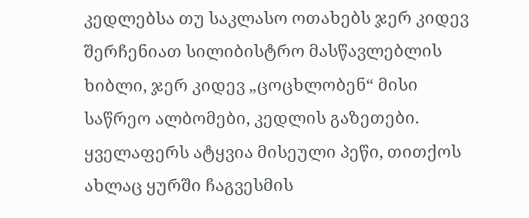კედლებსა თუ საკლასო ოთახებს ჯერ კიდევ შერჩენიათ სილიბისტრო მასწავლებლის ხიბლი, ჯერ კიდევ „ცოცხლობენ“ მისი საწრეო ალბომები, კედლის გაზეთები. ყველაფერს ატყვია მისეული პეწი, თითქოს ახლაც ყურში ჩაგვესმის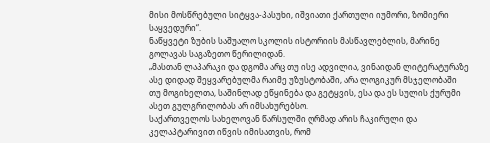მისი მოსწრებული სიტყვა-პასუხი, იშვიათი ქართული იუმორი, ზომიერი საყვედური“.
ნაწყვეტი ზუბის საშუალო სკოლის ისტორიის მასწავლებლის, მარინე გოლავას საგაზეთო წერილიდან.
„მასთან ლაპარაკი და დგომა არც თუ ისე ადვილია, ვინაიდან ლიტერატურაზე ასე დიდად შეყვარებულმა რაიმე უზუსტობაში, არა ლოგიკურ მსჯელობაში თუ მოგიხელთა, საშინლად ეწყინება და გეტყვის, ესა და ეს სულის ქურუმი ასეთ გულგრილობას არ იმსახურებსო.
საქართველოს სახელოვან წარსულში ღრმად არის ჩაკირული და კელაპტარივით იწვის იმისათვის, რომ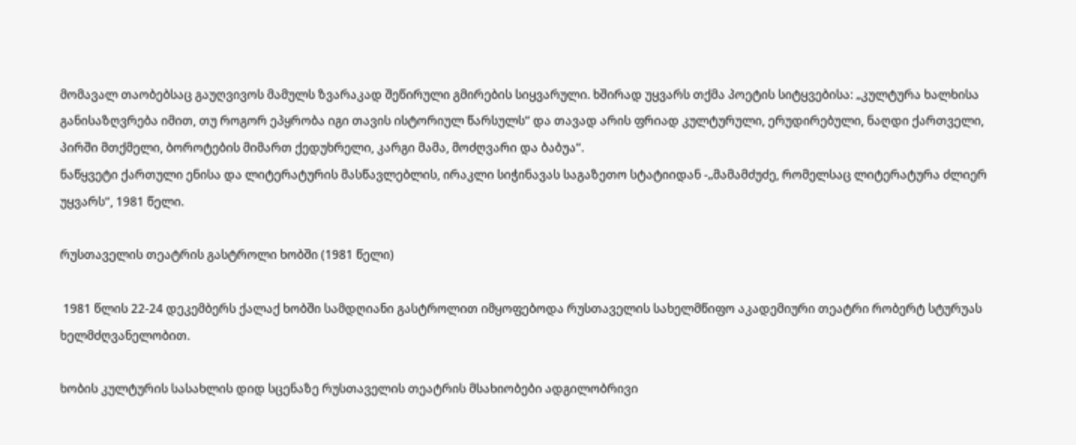მომავალ თაობებსაც გაუღვივოს მამულს ზვარაკად შეწირული გმირების სიყვარული. ხშირად უყვარს თქმა პოეტის სიტყვებისა: „კულტურა ხალხისა განისაზღვრება იმით, თუ როგორ ეპყრობა იგი თავის ისტორიულ წარსულს“ და თავად არის ფრიად კულტურული, ერუდირებული, ნაღდი ქართველი, პირში მთქმელი, ბოროტების მიმართ ქედუხრელი, კარგი მამა, მოძღვარი და ბაბუა“.
ნაწყვეტი ქართული ენისა და ლიტერატურის მასწავლებლის, ირაკლი სიჭინავას საგაზეთო სტატიიდან -„მამამძუძე, რომელსაც ლიტერატურა ძლიერ უყვარს“, 1981 წელი.

რუსთაველის თეატრის გასტროლი ხობში (1981 წელი)

 1981 წლის 22-24 დეკემბერს ქალაქ ხობში სამდღიანი გასტროლით იმყოფებოდა რუსთაველის სახელმწიფო აკადემიური თეატრი რობერტ სტურუას ხელმძღვანელობით.

ხობის კულტურის სასახლის დიდ სცენაზე რუსთაველის თეატრის მსახიობები ადგილობრივი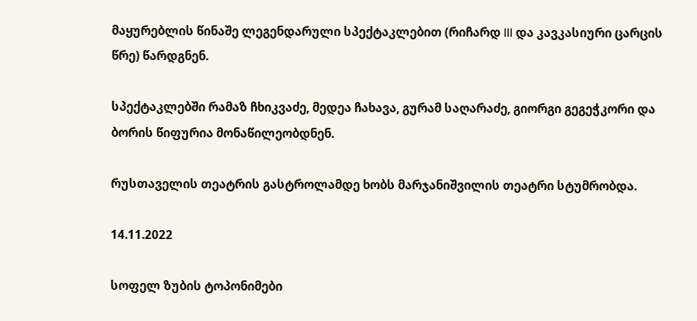მაყურებლის წინაშე ლეგენდარული სპექტაკლებით (რიჩარდ III და კავკასიური ცარცის წრე) წარდგნენ.

სპექტაკლებში რამაზ ჩხიკვაძე, მედეა ჩახავა, გურამ საღარაძე, გიორგი გეგეჭკორი და ბორის წიფურია მონაწილეობდნენ.

რუსთაველის თეატრის გასტროლამდე ხობს მარჯანიშვილის თეატრი სტუმრობდა.

14.11.2022

სოფელ ზუბის ტოპონიმები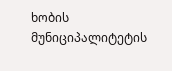ხობის მუნიციპალიტეტის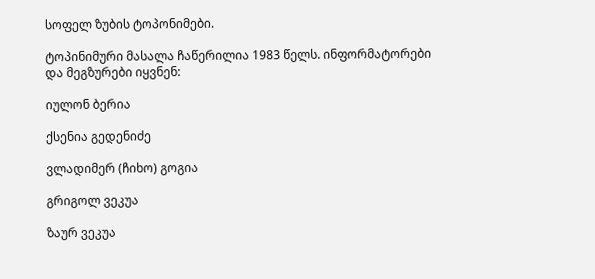სოფელ ზუბის ტოპონიმები.

ტოპინიმური მასალა ჩაწერილია 1983 წელს. ინფორმატორები და მეგზურები იყვნენ:

იულონ ბერია

ქსენია გედენიძე

ვლადიმერ (ჩიხო) გოგია

გრიგოლ ვეკუა

ზაურ ვეკუა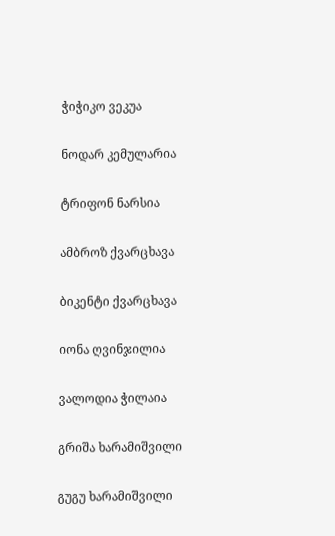ჭიჭიკო ვეკუა

ნოდარ კემულარია

ტრიფონ ნარსია

ამბროზ ქვარცხავა

ბიკენტი ქვარცხავა

იონა ღვინჯილია

ვალოდია ჭილაია

გრიშა ხარამიშვილი

გუგუ ხარამიშვილი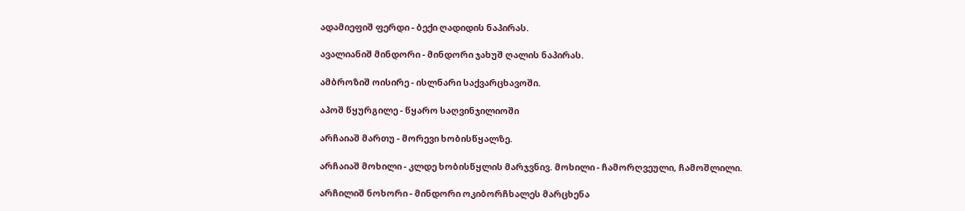ადამიეფიშ ფერდი - ბექი ღადიდის ნაპირას.

ავალიანიშ მინდორი - მინდორი ჯახუშ ღალის ნაპირას.

ამბროზიშ ოისირე - ისლნარი საქვარცხავოში.

აპოშ წყურგილე - წყარო საღვინჯილიოში

არჩაიაშ მართუ - მორევი ხობისწყალზე.

არჩაიაშ მოხილი - კლდე ხობისწყლის მარჯვნივ. მოხილი - ჩამორღვეული, ჩამოშლილი.

არჩილიშ ნოხორი - მინდორი ოკიბორჩხალეს მარცხენა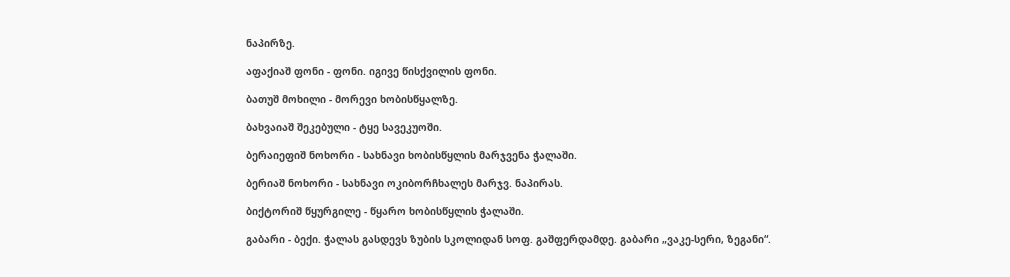ნაპირზე.

აფაქიაშ ფონი - ფონი. იგივე წისქვილის ფონი.

ბათუშ მოხილი - მორევი ხობისწყალზე.

ბახვაიაშ შეკებული - ტყე სავეკუოში.

ბერაიეფიშ ნოხორი - სახნავი ხობისწყლის მარჯვენა ჭალაში.

ბერიაშ ნოხორი - სახნავი ოკიბორჩხალეს მარჯვ. ნაპირას.

ბიქტორიშ წყურგილე - წყარო ხობისწყლის ჭალაში.

გაბარი - ბექი. ჭალას გასდევს ზუბის სკოლიდან სოფ. გაშფერდამდე. გაბარი „ვაკე-სერი, ზეგანი“.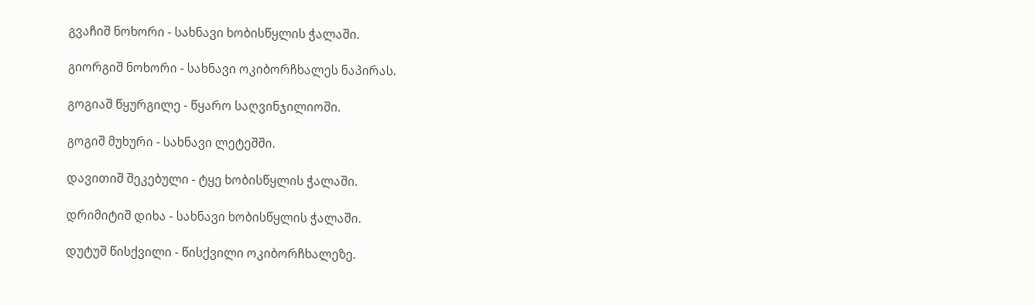გვაჩიშ ნოხორი - სახნავი ხობისწყლის ჭალაში.

გიორგიშ ნოხორი - სახნავი ოკიბორჩხალეს ნაპირას.

გოგიაშ წყურგილე - წყარო საღვინჯილიოში.

გოგიშ მუხური - სახნავი ლეტეშში.

დავითიშ შეკებული - ტყე ხობისწყლის ჭალაში.

დრიმიტიშ დიხა - სახნავი ხობისწყლის ჭალაში.

დუტუშ წისქვილი - წისქვილი ოკიბორჩხალეზე.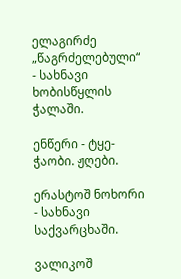ელაგირძე „წაგრძელებული“ - სახნავი ხობისწყლის ჭალაში.

ენწერი - ტყე-ჭაობი. ჟღები.

ერასტოშ ნოხორი - სახნავი საქვარცხაში.

ვალიკოშ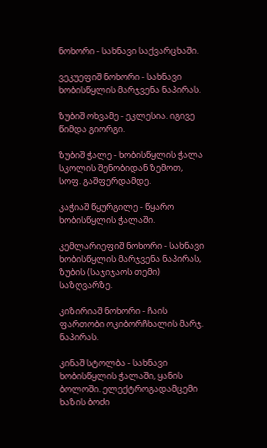ნოხორი - სახნავი საქვარცხაში.

ვეკუეფიშ ნოხორი - სახნავი ხობისწყლის მარჯვენა ნაპირას.

ზუბიშ ოხვამე - ეკლესია. იგივე წიმდა გიორგი.

ზუბიშ ჭალე - ხობისწყლის ჭალა სკოლის შენობიდან ზემოთ, სოფ. გაშფერდამდე.

კაჭიაშ წყურგილე - წყარო ხობისწყლის ჭალაში.

კემლარიეფიშ ნოხორი - სახნავი ხობისწყლის მარჯვენა ნაპირას, ზუბის (საჯიჯაოს თემი) საზღვარზე.

კიზირიაშ ნოხორი - ჩაის ფართობი ოკიბორჩხალის მარჯ. ნაპირას.

კინაშ სტოლბა - სახნავი ხობისწყლის ჭალაში, ყანის ბოლოში. ელექტროგადამცემი ხაზის ბოძი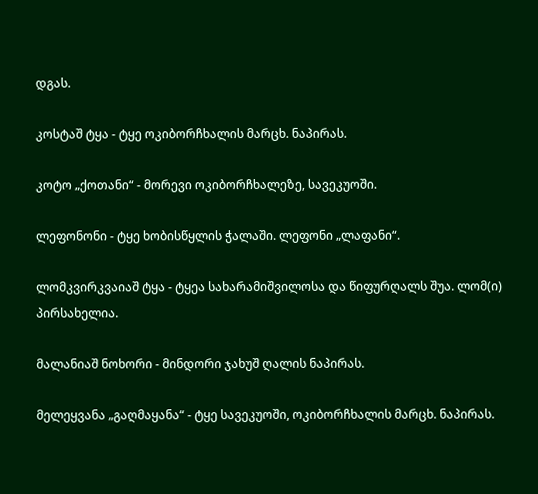დგას.

კოსტაშ ტყა - ტყე ოკიბორჩხალის მარცხ. ნაპირას.

კოტო „ქოთანი“ - მორევი ოკიბორჩხალეზე, სავეკუოში.

ლეფონონი - ტყე ხობისწყლის ჭალაში. ლეფონი „ლაფანი“.

ლომკვირკვაიაშ ტყა - ტყეა სახარამიშვილოსა და წიფურღალს შუა. ლომ(ი) პირსახელია.

მალანიაშ ნოხორი - მინდორი ჯახუშ ღალის ნაპირას.

მელეყვანა „გაღმაყანა“ - ტყე სავეკუოში, ოკიბორჩხალის მარცხ. ნაპირას.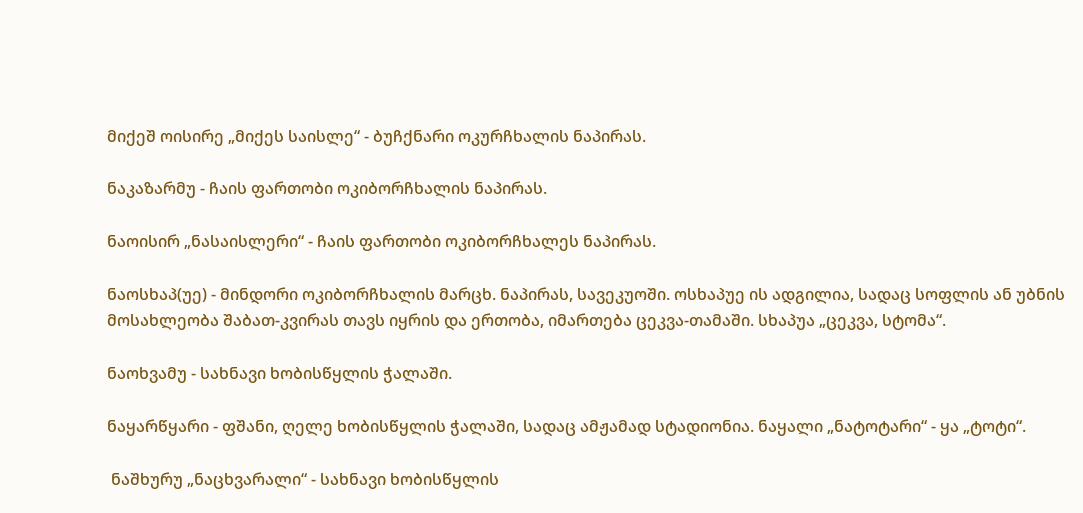მიქეშ ოისირე „მიქეს საისლე“ - ბუჩქნარი ოკურჩხალის ნაპირას.

ნაკაზარმუ - ჩაის ფართობი ოკიბორჩხალის ნაპირას.

ნაოისირ „ნასაისლერი“ - ჩაის ფართობი ოკიბორჩხალეს ნაპირას.

ნაოსხაპ(უე) - მინდორი ოკიბორჩხალის მარცხ. ნაპირას, სავეკუოში. ოსხაპუე ის ადგილია, სადაც სოფლის ან უბნის მოსახლეობა შაბათ-კვირას თავს იყრის და ერთობა, იმართება ცეკვა-თამაში. სხაპუა „ცეკვა, სტომა“.

ნაოხვამუ - სახნავი ხობისწყლის ჭალაში.

ნაყარწყარი - ფშანი, ღელე ხობისწყლის ჭალაში, სადაც ამჟამად სტადიონია. ნაყალი „ნატოტარი“ - ყა „ტოტი“.

 ნაშხურუ „ნაცხვარალი“ - სახნავი ხობისწყლის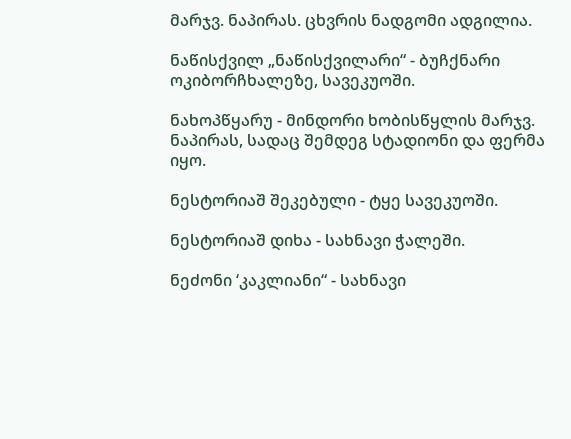მარჯვ. ნაპირას. ცხვრის ნადგომი ადგილია.

ნაწისქვილ „ნაწისქვილარი“ - ბუჩქნარი ოკიბორჩხალეზე, სავეკუოში.

ნახოპწყარუ - მინდორი ხობისწყლის მარჯვ. ნაპირას, სადაც შემდეგ სტადიონი და ფერმა იყო.

ნესტორიაშ შეკებული - ტყე სავეკუოში.

ნესტორიაშ დიხა - სახნავი ჭალეში.

ნეძონი ‘კაკლიანი“ - სახნავი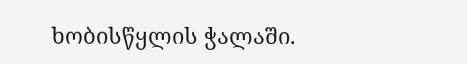ხობისწყლის ჭალაში.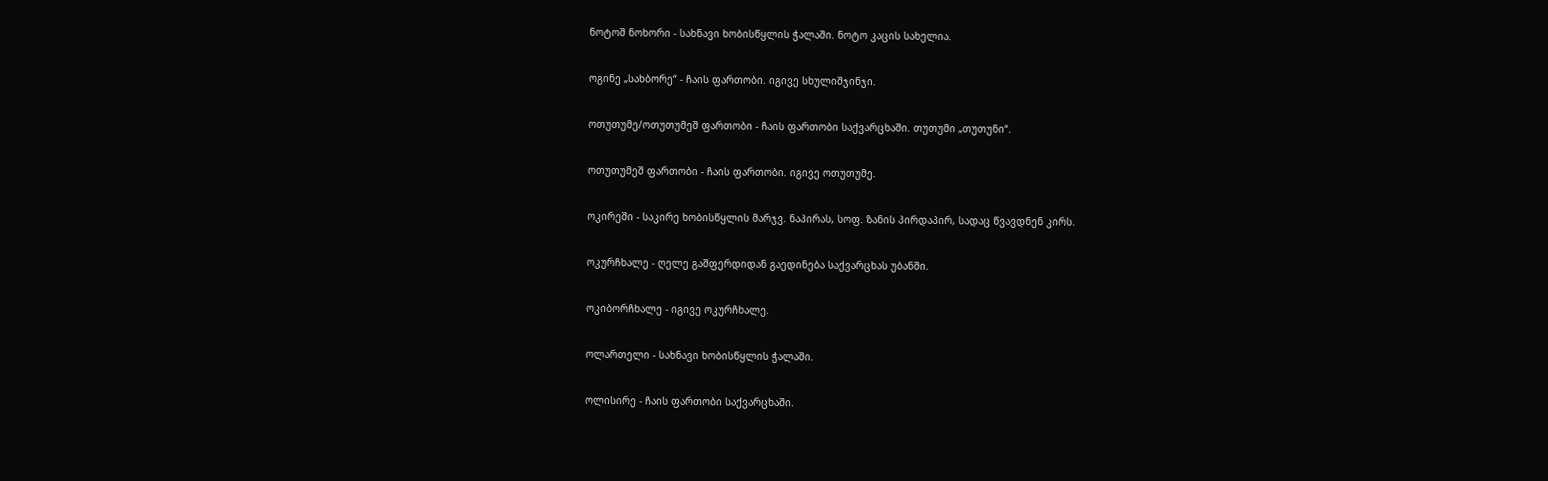ნოტოშ ნოხორი - სახნავი ხობისწყლის ჭალაში. ნოტო კაცის სახელია.

ოგინე „სახბორე“ - ჩაის ფართობი. იგივე სხულიშჯინჯი.

ოთუთუმე/ოთუთუმეშ ფართობი - ჩაის ფართობი საქვარცხაში. თუთუმი „თუთუნი“.

ოთუთუმეშ ფართობი - ჩაის ფართობი. იგივე ოთუთუმე.

ოკირეში - საკირე ხობისწყლის მარჯვ. ნაპირას, სოფ. ზანის პირდაპირ, სადაც წვავდნენ კირს.

ოკურჩხალე - ღელე გაშფერდიდან გაედინება საქვარცხას უბანში.

ოკიბორჩხალე - იგივე ოკურჩხალე.

ოლართელი - სახნავი ხობისწყლის ჭალაში.

ოლისირე - ჩაის ფართობი საქვარცხაში.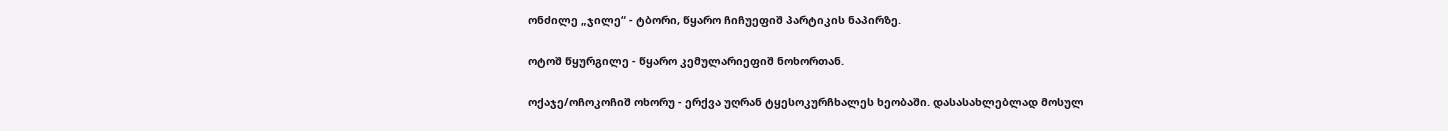ონძილე „ჯილე“ - ტბორი, წყარო ჩიჩუეფიშ პარტიკის ნაპირზე.

ოტოშ წყურგილე - წყარო კემულარიეფიშ ნოხორთან.

ოქაჯე/ოჩოკოჩიშ ოხორუ - ერქვა უღრან ტყესოკურჩხალეს ხეობაში. დასასახლებლად მოსულ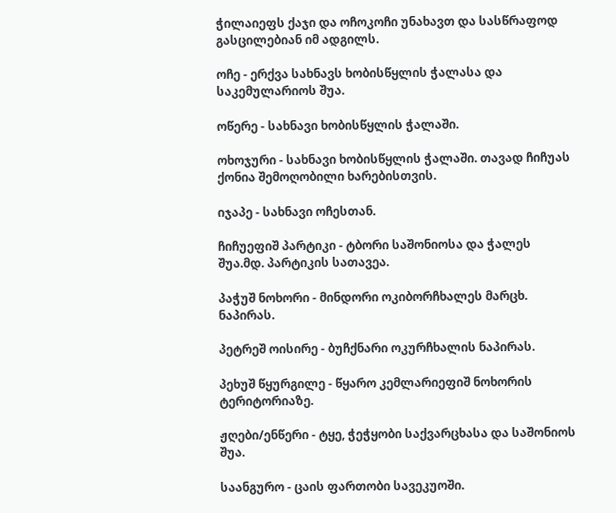ჭილაიეფს ქაჯი და ოჩოკოჩი უნახავთ და სასწრაფოდ გასცილებიან იმ ადგილს.

ოჩე - ერქვა სახნავს ხობისწყლის ჭალასა და საკემულარიოს შუა.

ოწერე - სახნავი ხობისწყლის ჭალაში.

ოხოჯური - სახნავი ხობისწყლის ჭალაში. თავად ჩიჩუას ქონია შემოღობილი ხარებისთვის.

იჯაპე - სახნავი ოჩესთან.

ჩიჩუეფიშ პარტიკი - ტბორი საშონიოსა და ჭალეს შუა.მდ. პარტიკის სათავეა.

პაჭუშ ნოხორი - მინდორი ოკიბორჩხალეს მარცხ. ნაპირას.

პეტრეშ ოისირე - ბუჩქნარი ოკურჩხალის ნაპირას.

პეხუშ წყურგილე - წყარო კემლარიეფიშ ნოხორის ტერიტორიაზე.

ჟღები/ენწერი - ტყე, ჭეჭყობი საქვარცხასა და საშონიოს შუა.

საანგურო - ცაის ფართობი სავეკუოში.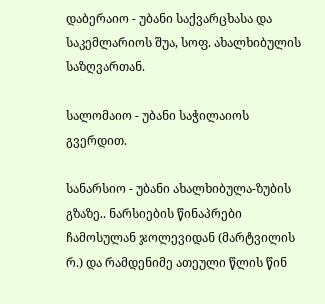დაბერაიო - უბანი საქვარცხასა და საკემლარიოს შუა, სოფ. ახალხიბულის საზღვართან.

სალომაიო - უბანი საჭილაიოს გვერდით.

სანარსიო - უბანი ახალხიბულა-ზუბის გზაზე.. ნარსიების წინაპრები ჩამოსულან ჯოლევიდან (მარტვილის რ.) და რამდენიმე ათეული წლის წინ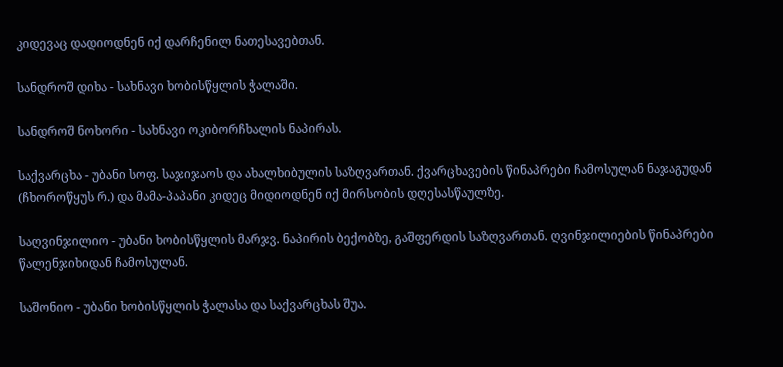კიდევაც დადიოდნენ იქ დარჩენილ ნათესავებთან.

სანდროშ დიხა - სახნავი ხობისწყლის ჭალაში.

სანდროშ ნოხორი - სახნავი ოკიბორჩხალის ნაპირას.

საქვარცხა - უბანი სოფ. საჯიჯაოს და ახალხიბულის საზღვართან. ქვარცხავების წინაპრები ჩამოსულან ნაჯაგუდან (ჩხოროწყუს რ.) და მამა-პაპანი კიდეც მიდიოდნენ იქ მირსობის დღესასწაულზე.

საღვინჯილიო - უბანი ხობისწყლის მარჯვ. ნაპირის ბექობზე, გაშფერდის საზღვართან. ღვინჯილიების წინაპრები წალენჯიხიდან ჩამოსულან.

საშონიო - უბანი ხობისწყლის ჭალასა და საქვარცხას შუა.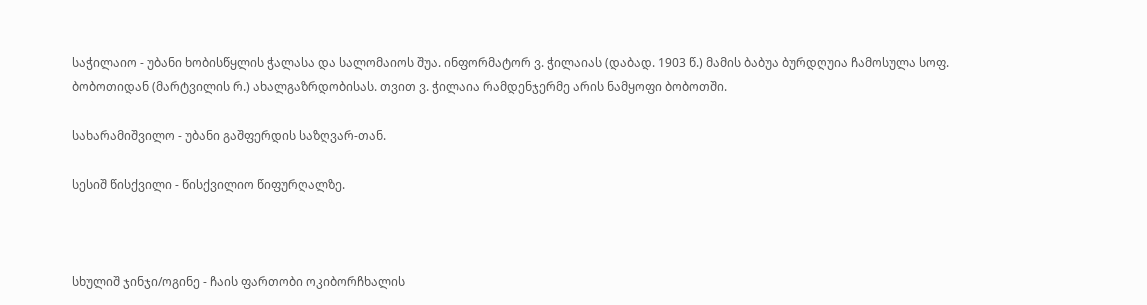საჭილაიო - უბანი ხობისწყლის ჭალასა და სალომაიოს შუა. ინფორმატორ ვ. ჭილაიას (დაბად. 1903 წ.) მამის ბაბუა ბურდღუია ჩამოსულა სოფ. ბობოთიდან (მარტვილის რ.) ახალგაზრდობისას. თვით ვ. ჭილაია რამდენჯერმე არის ნამყოფი ბობოთში.

სახარამიშვილო - უბანი გაშფერდის საზღვარ-თან.

სესიშ წისქვილი - წისქვილიო წიფურღალზე.



სხულიშ ჯინჯი/ოგინე - ჩაის ფართობი ოკიბორჩხალის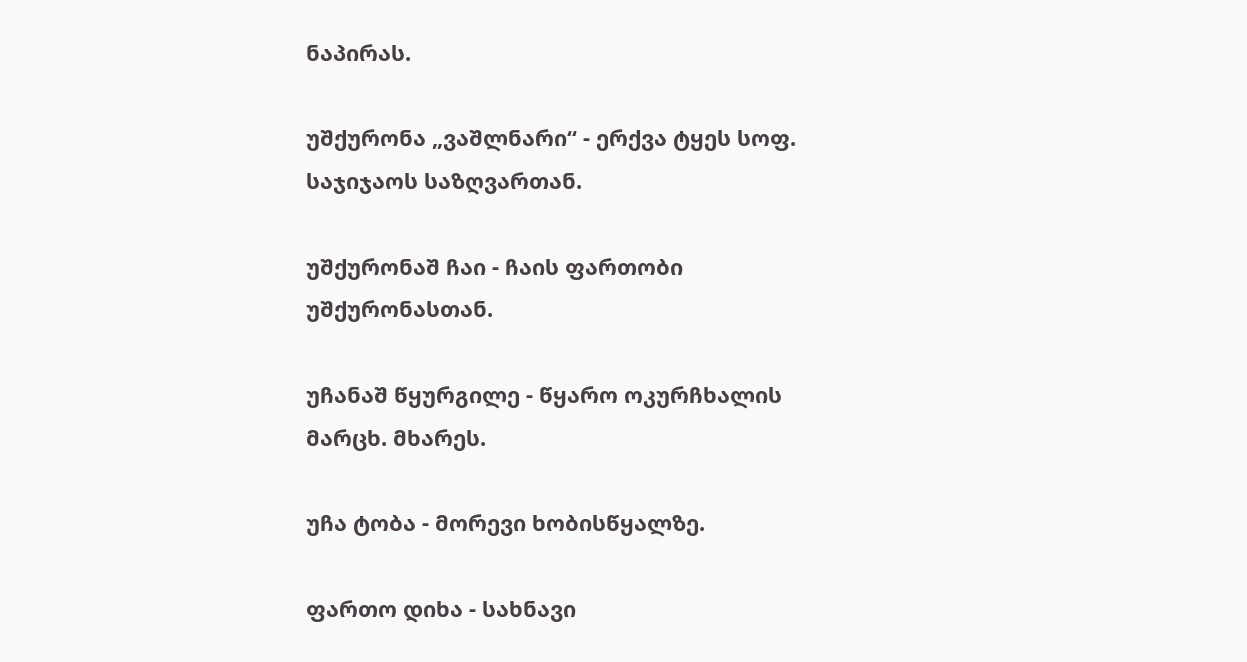ნაპირას.

უშქურონა „ვაშლნარი“ - ერქვა ტყეს სოფ. საჯიჯაოს საზღვართან.

უშქურონაშ ჩაი - ჩაის ფართობი უშქურონასთან.

უჩანაშ წყურგილე - წყარო ოკურჩხალის მარცხ. მხარეს.

უჩა ტობა - მორევი ხობისწყალზე.

ფართო დიხა - სახნავი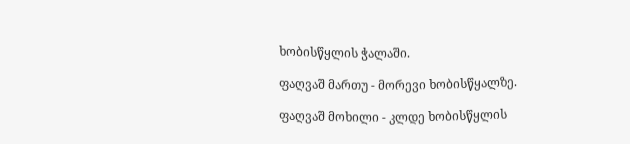ხობისწყლის ჭალაში.

ფაღვაშ მართუ - მორევი ხობისწყალზე.

ფაღვაშ მოხილი - კლდე ხობისწყლის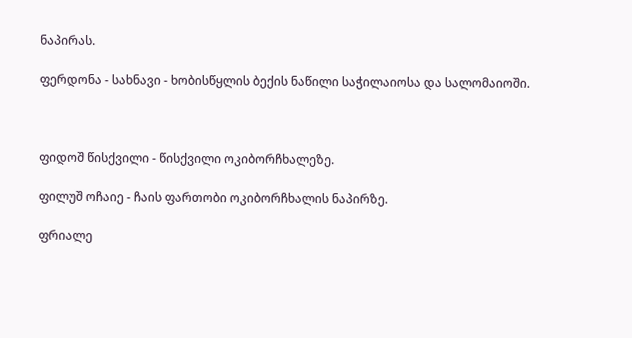ნაპირას.

ფერდონა - სახნავი - ხობისწყლის ბექის ნაწილი საჭილაიოსა და სალომაიოში.



ფიდოშ წისქვილი - წისქვილი ოკიბორჩხალეზე.

ფილუშ ოჩაიე - ჩაის ფართობი ოკიბორჩხალის ნაპირზე.

ფრიალე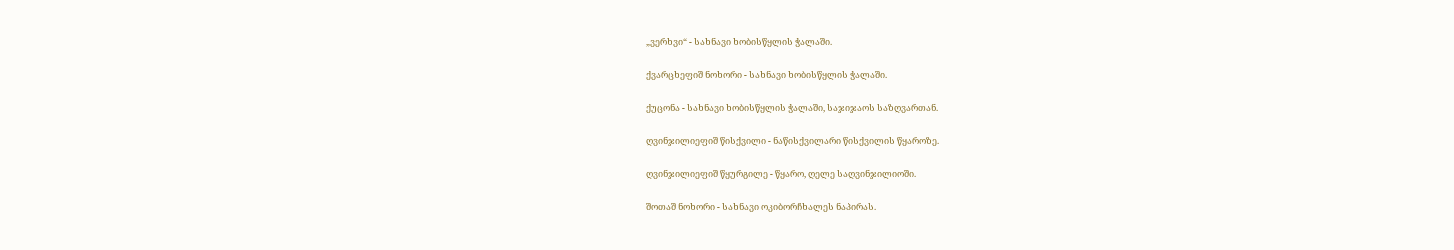„ვერხვი“ - სახნავი ხობისწყლის ჭალაში.

ქვარცხეფიშ ნოხორი - სახნავი ხობისწყლის ჭალაში.

ქუცონა - სახნავი ხობისწყლის ჭალაში, საჯიჯაოს საზღვართან.

ღვინჯილიეფიშ წისქვილი - ნაწისქვილარი წისქვილის წყაროზე.

ღვინჯილიეფიშ წყურგილე - წყარო, ღელე საღვინჯილიოში.

შოთაშ ნოხორი - სახნავი ოკიბორჩხალეს ნაპირას.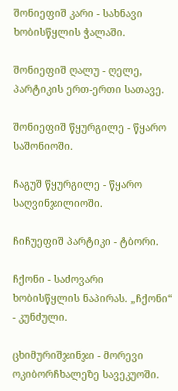შონიეფიშ კარი - სახნავი ხობისწყლის ჭალაში.

შონიეფიშ ღალუ - ღელე, პარტიკის ერთ-ერთი სათავე.

შონიეფიშ წყურგილე - წყარო საშონიოში.

ჩაგუშ წყურგილე - წყარო საღვინჯილიოში.

ჩიჩუეფიშ პარტიკი - ტბორი.

ჩქონი - საძოვარი ხობისწყლის ნაპირას. „ჩქონი“ - კუნძული.

ცხიმურიშჯინჯი - მორევი ოკიბორჩხალეზე სავეკუოში.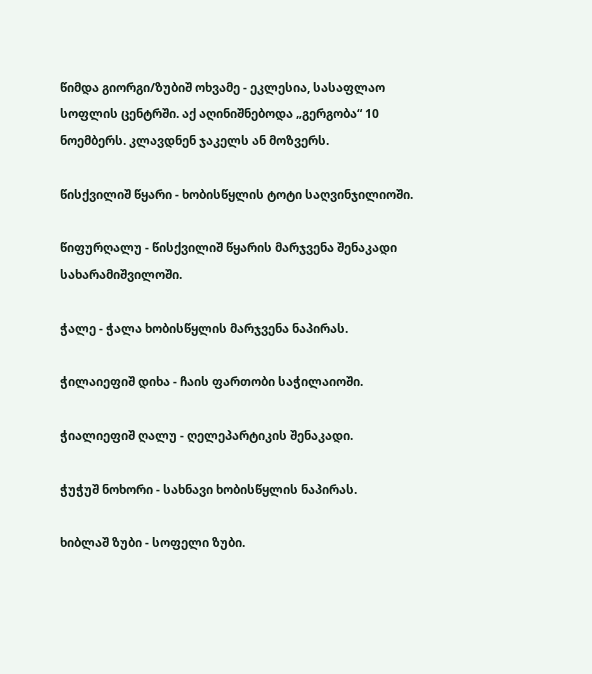წიმდა გიორგი/ზუბიშ ოხვამე - ეკლესია, სასაფლაო სოფლის ცენტრში. აქ აღინიშნებოდა „გერგობა“ 10 ნოემბერს. კლავდნენ ჯაკელს ან მოზვერს.

წისქვილიშ წყარი - ხობისწყლის ტოტი საღვინჯილიოში.

წიფურღალუ - წისქვილიშ წყარის მარჯვენა შენაკადი სახარამიშვილოში.

ჭალე - ჭალა ხობისწყლის მარჯვენა ნაპირას.

ჭილაიეფიშ დიხა - ჩაის ფართობი საჭილაიოში.

ჭიალიეფიშ ღალუ - ღელეპარტიკის შენაკადი.

ჭუჭუშ ნოხორი - სახნავი ხობისწყლის ნაპირას.

ხიბლაშ ზუბი - სოფელი ზუბი.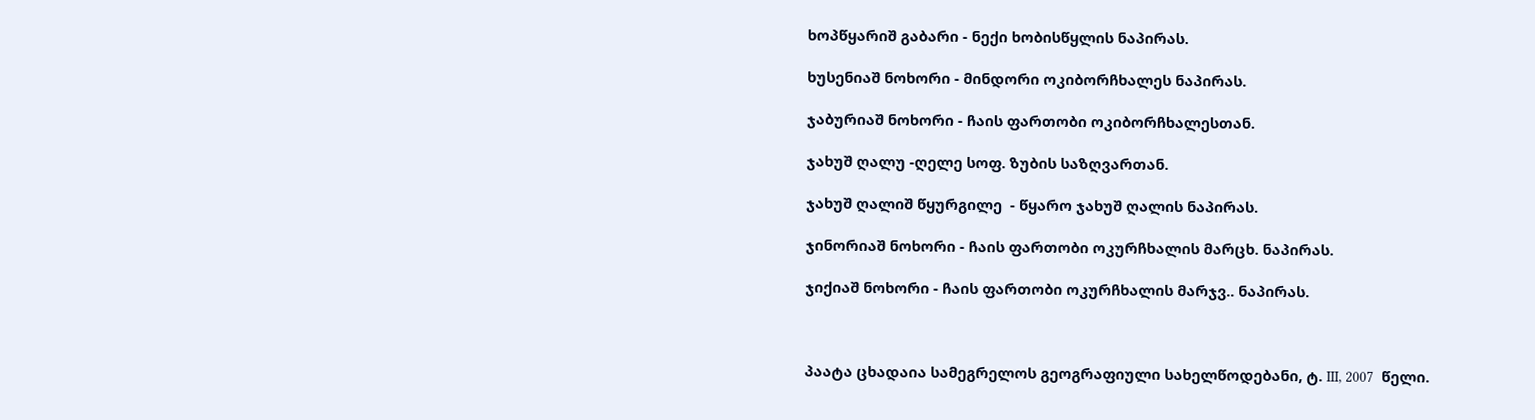ხოპწყარიშ გაბარი - ნექი ხობისწყლის ნაპირას.

ხუსენიაშ ნოხორი - მინდორი ოკიბორჩხალეს ნაპირას.

ჯაბურიაშ ნოხორი - ჩაის ფართობი ოკიბორჩხალესთან.

ჯახუშ ღალუ -ღელე სოფ. ზუბის საზღვართან.

ჯახუშ ღალიშ წყურგილე  - წყარო ჯახუშ ღალის ნაპირას.

ჯინორიაშ ნოხორი - ჩაის ფართობი ოკურჩხალის მარცხ. ნაპირას.

ჯიქიაშ ნოხორი - ჩაის ფართობი ოკურჩხალის მარჯვ.. ნაპირას.



პაატა ცხადაია სამეგრელოს გეოგრაფიული სახელწოდებანი, ტ. III, 2007  წელი.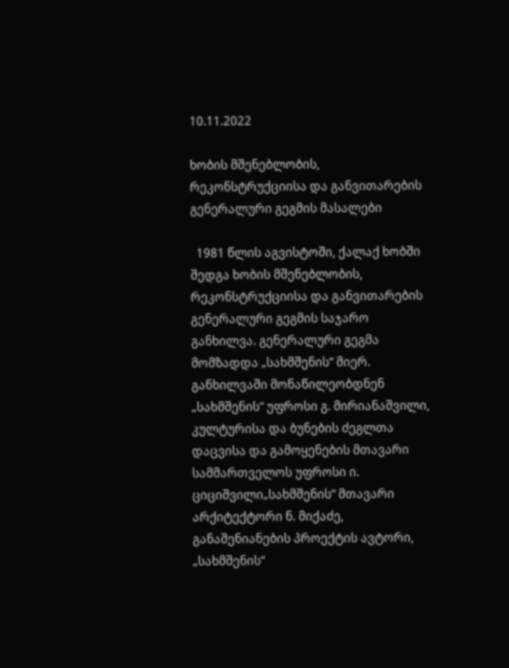10.11.2022

ხობის მშენებლობის, რეკონსტრუქციისა და განვითარების გენერალური გეგმის მასალები

  1981 წლის აგვისტოში, ქალაქ ხობში შედგა ხობის მშენებლობის, რეკონსტრუქციისა და განვითარების გენერალური გეგმის საჯარო განხილვა. გენერალური გეგმა მომზადდა „სახმშენის“ მიერ.  განხილვაში მონაწილეობდნენ „სახმშენის“ უფროსი გ. მირიანაშვილი, კულტურისა და ბუნების ძეგლთა დაცვისა და გამოყენების მთავარი სამმართველოს უფროსი ი. ციციშვილი„სახმშენის“ მთავარი არქიტექტორი ნ. მიქაძე,  განაშენიანების პროექტის ავტორი, „სახმშენის“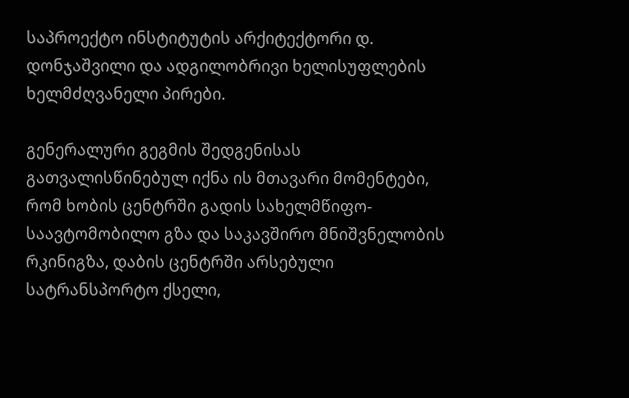საპროექტო ინსტიტუტის არქიტექტორი დ. დონჯაშვილი და ადგილობრივი ხელისუფლების ხელმძღვანელი პირები.

გენერალური გეგმის შედგენისას გათვალისწინებულ იქნა ის მთავარი მომენტები, რომ ხობის ცენტრში გადის სახელმწიფო-საავტომობილო გზა და საკავშირო მნიშვნელობის რკინიგზა, დაბის ცენტრში არსებული სატრანსპორტო ქსელი,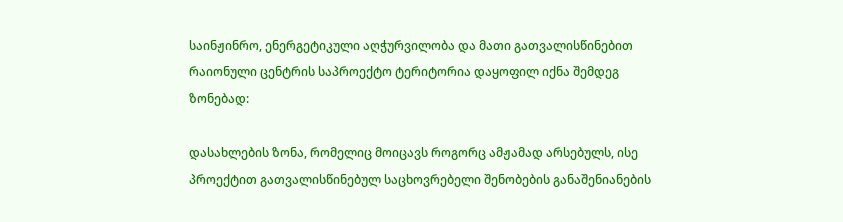საინჟინრო, ენერგეტიკული აღჭურვილობა და მათი გათვალისწინებით რაიონული ცენტრის საპროექტო ტერიტორია დაყოფილ იქნა შემდეგ ზონებად:

დასახლების ზონა, რომელიც მოიცავს როგორც ამჟამად არსებულს, ისე პროექტით გათვალისწინებულ საცხოვრებელი შენობების განაშენიანების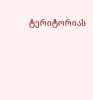ტერიტორიას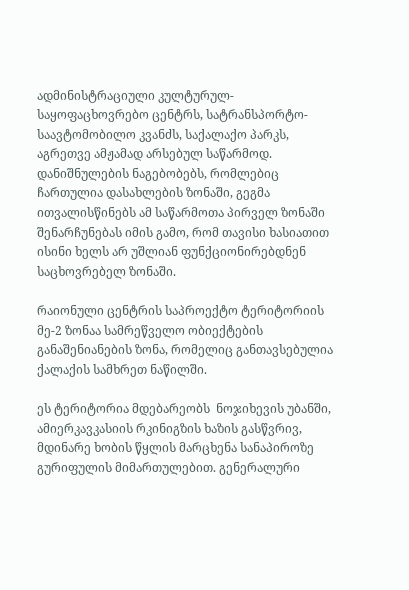ადმინისტრაციული კულტურულ-საყოფაცხოვრებო ცენტრს, სატრანსპორტო-საავტომობილო კვანძს, საქალაქო პარკს, აგრეთვე ამჟამად არსებულ საწარმოდ. დანიშნულების ნაგებობებს, რომლებიც ჩართულია დასახლების ზონაში, გეგმა ითვალისწინებს ამ საწარმოთა პირველ ზონაში შენარჩუნებას იმის გამო, რომ თავისი ხასიათით ისინი ხელს არ უშლიან ფუნქციონირებდნენ საცხოვრებელ ზონაში.

რაიონული ცენტრის საპროექტო ტერიტორიის მე-2 ზონაა სამრეწველო ობიექტების განაშენიანების ზონა, რომელიც განთავსებულია ქალაქის სამხრეთ ნაწილში.

ეს ტერიტორია მდებარეობს  ნოჯიხევის უბანში, ამიერკავკასიის რკინიგზის ხაზის გასწვრივ, მდინარე ხობის წყლის მარცხენა სანაპიროზე გურიფულის მიმართულებით. გენერალური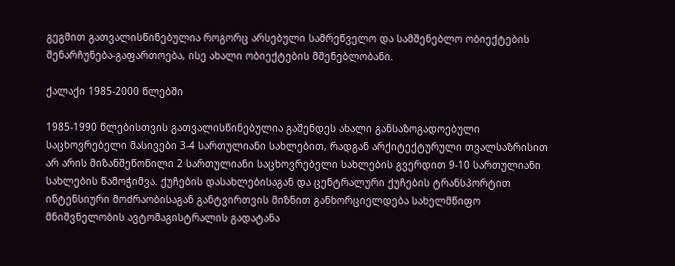გეგმით გათვალისწინებულია როგორც არსებული სამრეწველო და სამშენებლო ობიექტების შენარჩუნება-გაფართოება, ისე ახალი ობიექტების მშენებლობანი.

ქალაქი 1985-2000 წლებში

1985-1990 წლებისთვის გათვალისწინებულია გაშენდეს ახალი განსაზოგადოებული საცხოვრებელი მასივები 3-4 სართულიანი სახლებით, რადგან არქიტექტურული თვალსაზრისით არ არის მიზანშეწონილი 2 სართულიანი საცხოვრებელი სახლების გვერდით 9-10 სართულიანი სახლების წამოჭიმვა. ქუჩების დასახლებისაგან და ცენტრალური ქუჩების ტრანსპორტით ინტენსიური მოძრაობისაგან განტვირთვის მიზნით განხორციელდება სახელმწიფო მნიშვნელობის ავტომაგისტრალის გადატანა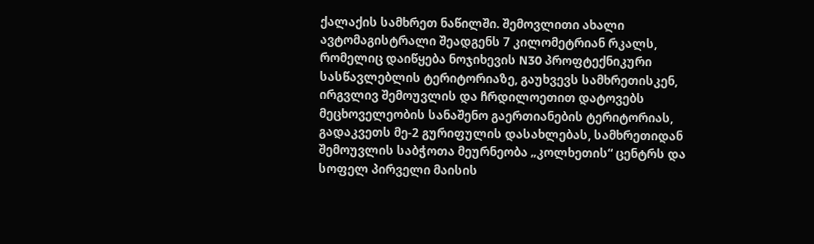ქალაქის სამხრეთ ნაწილში. შემოვლითი ახალი ავტომაგისტრალი შეადგენს 7 კილომეტრიან რკალს, რომელიც დაიწყება ნოჯიხევის N30 პროფტექნიკური სასწავლებლის ტერიტორიაზე, გაუხვევს სამხრეთისკენ, ირგვლივ შემოუვლის და ჩრდილოეთით დატოვებს მეცხოველეობის სანაშენო გაერთიანების ტერიტორიას, გადაკვეთს მე-2 გურიფულის დასახლებას, სამხრეთიდან შემოუვლის საბჭოთა მეურნეობა „კოლხეთის“ ცენტრს და სოფელ პირველი მაისის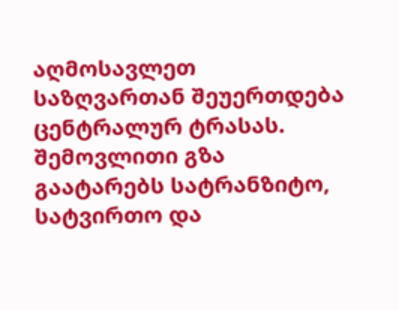აღმოსავლეთ საზღვართან შეუერთდება ცენტრალურ ტრასას. შემოვლითი გზა გაატარებს სატრანზიტო, სატვირთო და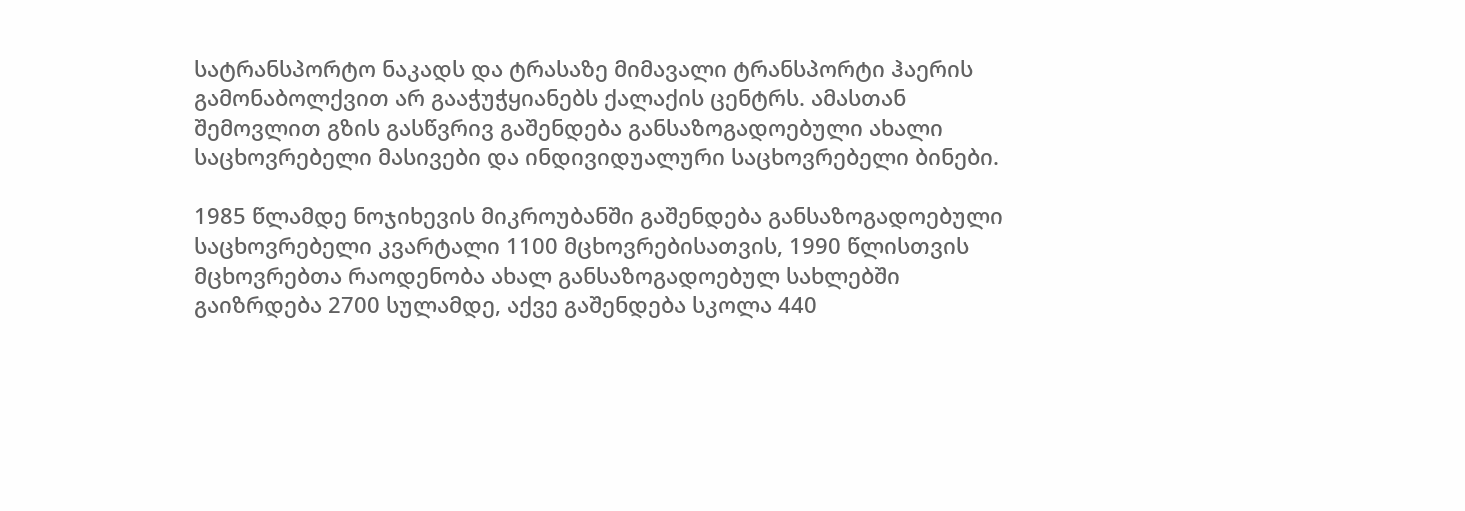სატრანსპორტო ნაკადს და ტრასაზე მიმავალი ტრანსპორტი ჰაერის გამონაბოლქვით არ გააჭუჭყიანებს ქალაქის ცენტრს. ამასთან შემოვლით გზის გასწვრივ გაშენდება განსაზოგადოებული ახალი საცხოვრებელი მასივები და ინდივიდუალური საცხოვრებელი ბინები.

1985 წლამდე ნოჯიხევის მიკროუბანში გაშენდება განსაზოგადოებული საცხოვრებელი კვარტალი 1100 მცხოვრებისათვის, 1990 წლისთვის მცხოვრებთა რაოდენობა ახალ განსაზოგადოებულ სახლებში გაიზრდება 2700 სულამდე, აქვე გაშენდება სკოლა 440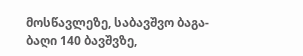მოსწავლეზე, საბავშვო ბაგა-ბაღი 140 ბავშვზე,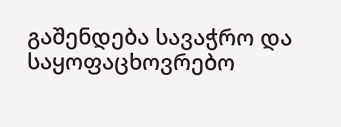გაშენდება სავაჭრო და საყოფაცხოვრებო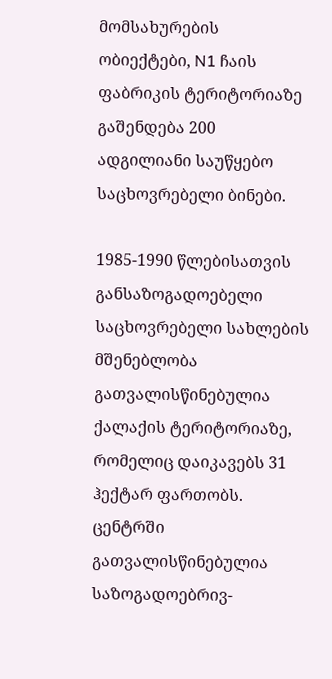მომსახურების ობიექტები, N1 ჩაის ფაბრიკის ტერიტორიაზე გაშენდება 200 ადგილიანი საუწყებო საცხოვრებელი ბინები.

1985-1990 წლებისათვის განსაზოგადოებელი საცხოვრებელი სახლების მშენებლობა გათვალისწინებულია ქალაქის ტერიტორიაზე, რომელიც დაიკავებს 31 ჰექტარ ფართობს. ცენტრში გათვალისწინებულია საზოგადოებრივ-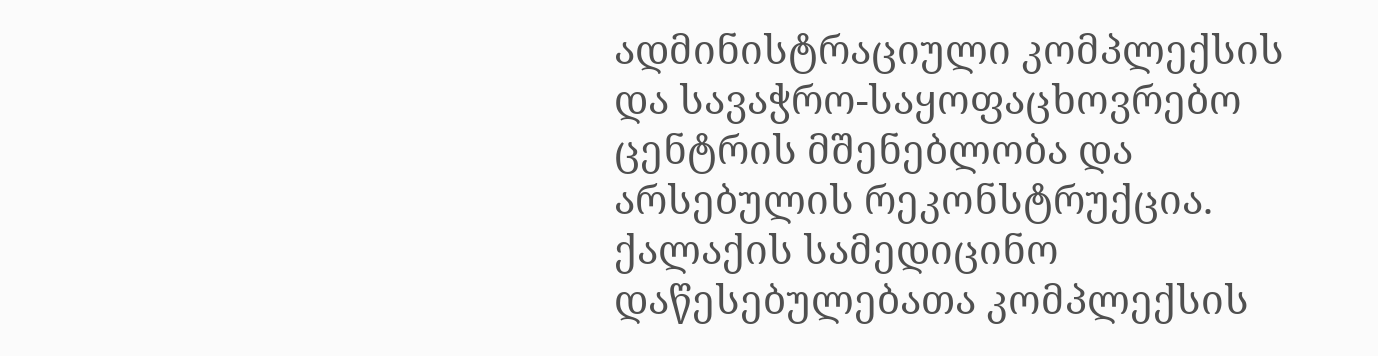ადმინისტრაციული კომპლექსის და სავაჭრო-საყოფაცხოვრებო ცენტრის მშენებლობა და არსებულის რეკონსტრუქცია. ქალაქის სამედიცინო დაწესებულებათა კომპლექსის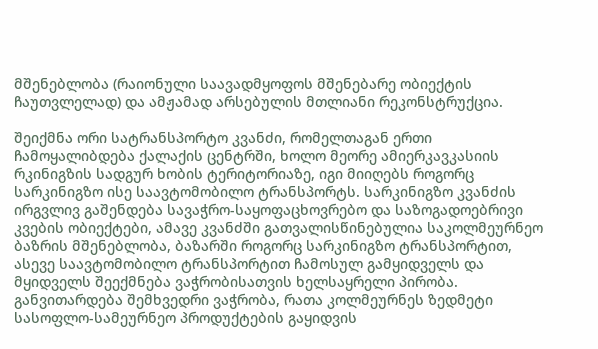მშენებლობა (რაიონული საავადმყოფოს მშენებარე ობიექტის ჩაუთვლელად) და ამჟამად არსებულის მთლიანი რეკონსტრუქცია.

შეიქმნა ორი სატრანსპორტო კვანძი, რომელთაგან ერთი ჩამოყალიბდება ქალაქის ცენტრში, ხოლო მეორე ამიერკავკასიის რკინიგზის სადგურ ხობის ტერიტორიაზე, იგი მიიღებს როგორც სარკინიგზო ისე საავტომობილო ტრანსპორტს. სარკინიგზო კვანძის ირგვლივ გაშენდება სავაჭრო-საყოფაცხოვრებო და საზოგადოებრივი კვების ობიექტები, ამავე კვანძში გათვალისწინებულია საკოლმეურნეო ბაზრის მშენებლობა, ბაზარში როგორც სარკინიგზო ტრანსპორტით, ასევე საავტომობილო ტრანსპორტით ჩამოსულ გამყიდველს და მყიდველს შეექმნება ვაჭრობისათვის ხელსაყრელი პირობა. განვითარდება შემხვედრი ვაჭრობა, რათა კოლმეურნეს ზედმეტი სასოფლო-სამეურნეო პროდუქტების გაყიდვის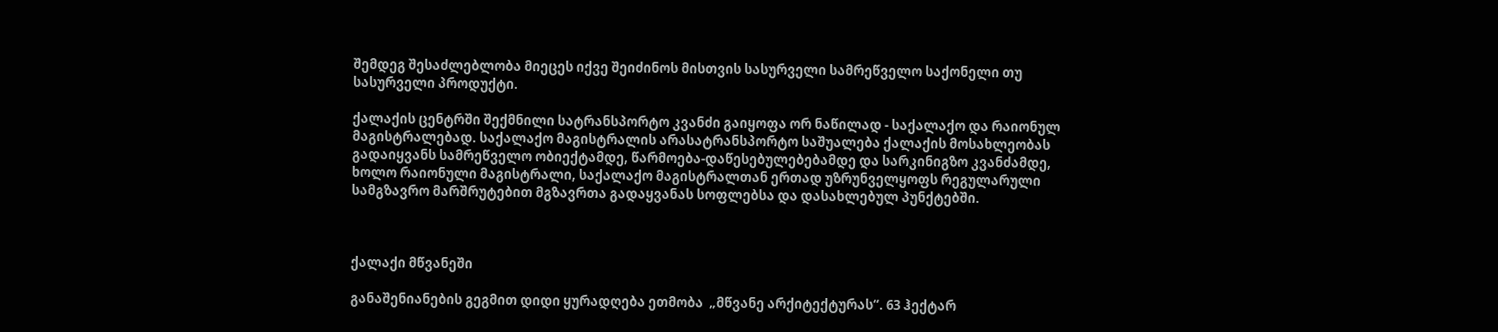შემდეგ შესაძლებლობა მიეცეს იქვე შეიძინოს მისთვის სასურველი სამრეწველო საქონელი თუ სასურველი პროდუქტი.

ქალაქის ცენტრში შექმნილი სატრანსპორტო კვანძი გაიყოფა ორ ნაწილად - საქალაქო და რაიონულ მაგისტრალებად. საქალაქო მაგისტრალის არასატრანსპორტო საშუალება ქალაქის მოსახლეობას გადაიყვანს სამრეწველო ობიექტამდე, წარმოება-დაწესებულებებამდე და სარკინიგზო კვანძამდე, ხოლო რაიონული მაგისტრალი, საქალაქო მაგისტრალთან ერთად უზრუნველყოფს რეგულარული სამგზავრო მარშრუტებით მგზავრთა გადაყვანას სოფლებსა და დასახლებულ პუნქტებში.



ქალაქი მწვანეში

განაშენიანების გეგმით დიდი ყურადღება ეთმობა  „მწვანე არქიტექტურას“. 63 ჰექტარ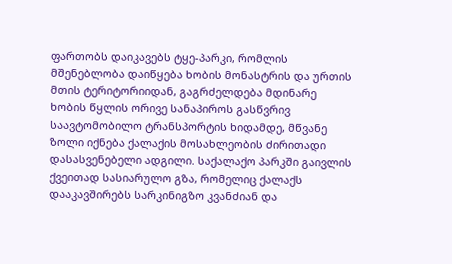ფართობს დაიკავებს ტყე-პარკი, რომლის მშენებლობა დაიწყება ხობის მონასტრის და ურთის მთის ტერიტორიიდან, გაგრძელდება მდინარე ხობის წყლის ორივე სანაპიროს გასწვრივ საავტომობილო ტრანსპორტის ხიდამდე, მწვანე ზოლი იქნება ქალაქის მოსახლეობის ძირითადი დასასვენებელი ადგილი. საქალაქო პარკში გაივლის ქვეითად სასიარულო გზა, რომელიც ქალაქს დააკავშირებს სარკინიგზო კვანძიან და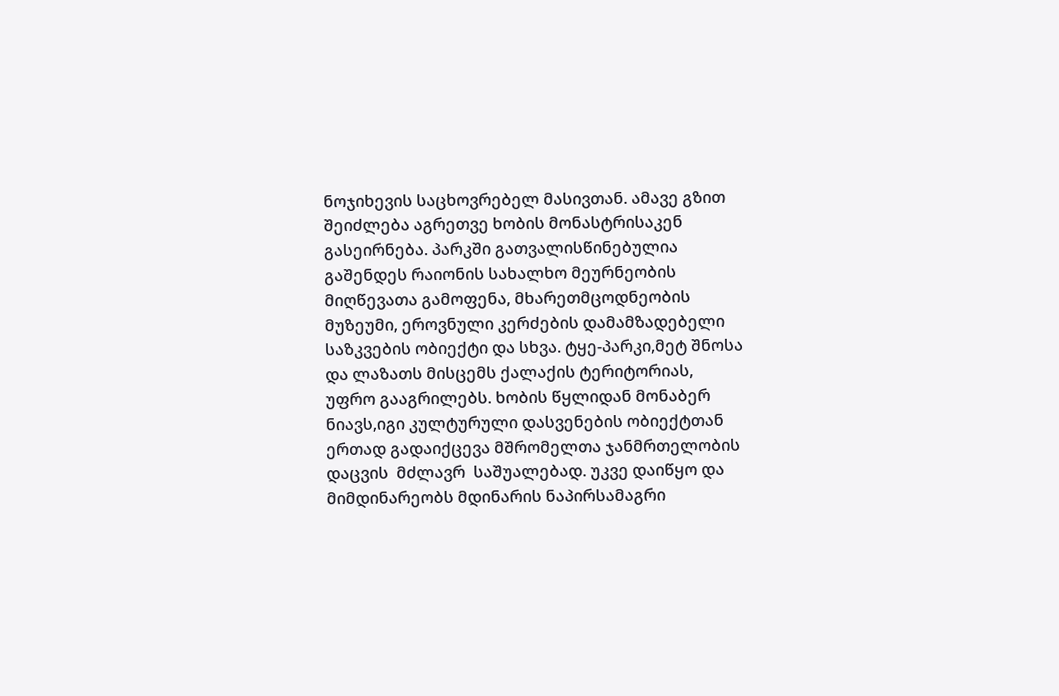ნოჯიხევის საცხოვრებელ მასივთან. ამავე გზით შეიძლება აგრეთვე ხობის მონასტრისაკენ გასეირნება. პარკში გათვალისწინებულია გაშენდეს რაიონის სახალხო მეურნეობის მიღწევათა გამოფენა, მხარეთმცოდნეობის მუზეუმი, ეროვნული კერძების დამამზადებელი საზკვების ობიექტი და სხვა. ტყე-პარკი,მეტ შნოსა და ლაზათს მისცემს ქალაქის ტერიტორიას, უფრო გააგრილებს. ხობის წყლიდან მონაბერ ნიავს,იგი კულტურული დასვენების ობიექტთან ერთად გადაიქცევა მშრომელთა ჯანმრთელობის დაცვის  მძლავრ  საშუალებად. უკვე დაიწყო და მიმდინარეობს მდინარის ნაპირსამაგრი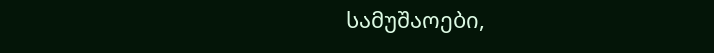სამუშაოები,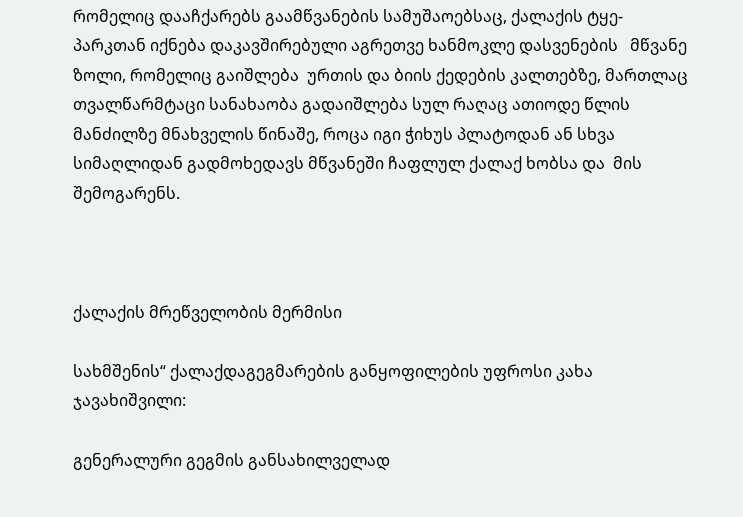რომელიც დააჩქარებს გაამწვანების სამუშაოებსაც, ქალაქის ტყე-პარკთან იქნება დაკავშირებული აგრეთვე ხანმოკლე დასვენების   მწვანე ზოლი, რომელიც გაიშლება  ურთის და ბიის ქედების კალთებზე, მართლაც თვალწარმტაცი სანახაობა გადაიშლება სულ რაღაც ათიოდე წლის მანძილზე მნახველის წინაშე, როცა იგი ჭიხუს პლატოდან ან სხვა სიმაღლიდან გადმოხედავს მწვანეში ჩაფლულ ქალაქ ხობსა და  მის შემოგარენს.



ქალაქის მრეწველობის მერმისი

სახმშენის“ ქალაქდაგეგმარების განყოფილების უფროსი კახა ჯავახიშვილი:

გენერალური გეგმის განსახილველად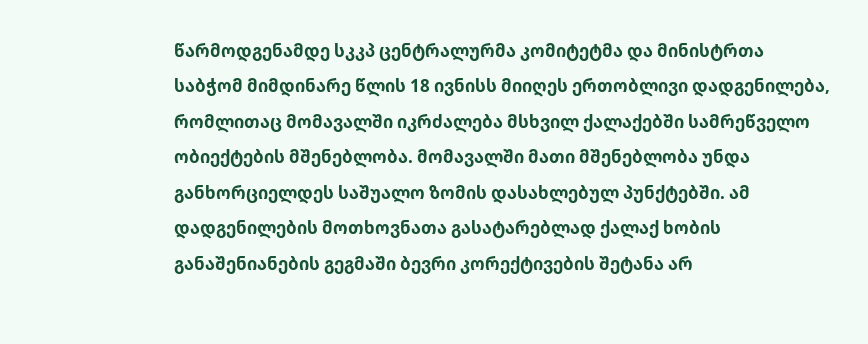წარმოდგენამდე სკკპ ცენტრალურმა კომიტეტმა და მინისტრთა საბჭომ მიმდინარე წლის 18 ივნისს მიიღეს ერთობლივი დადგენილება, რომლითაც მომავალში იკრძალება მსხვილ ქალაქებში სამრეწველო  ობიექტების მშენებლობა. მომავალში მათი მშენებლობა უნდა განხორციელდეს საშუალო ზომის დასახლებულ პუნქტებში. ამ დადგენილების მოთხოვნათა გასატარებლად ქალაქ ხობის განაშენიანების გეგმაში ბევრი კორექტივების შეტანა არ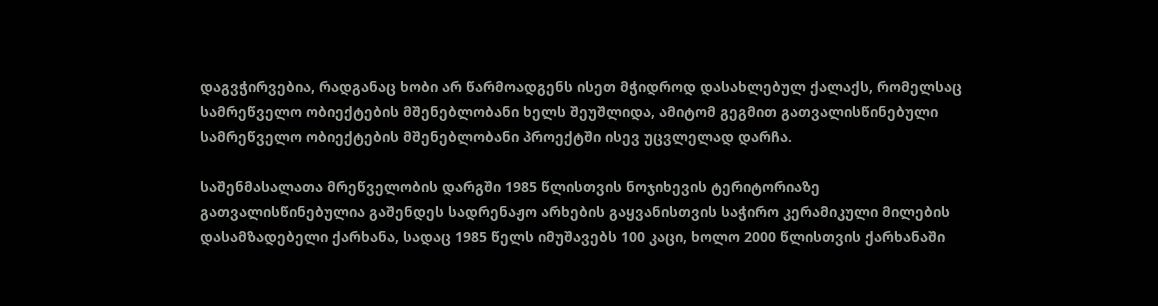დაგვჭირვებია, რადგანაც ხობი არ წარმოადგენს ისეთ მჭიდროდ დასახლებულ ქალაქს, რომელსაც სამრეწველო ობიექტების მშენებლობანი ხელს შეუშლიდა, ამიტომ გეგმით გათვალისწინებული სამრეწველო ობიექტების მშენებლობანი პროექტში ისევ უცვლელად დარჩა.

საშენმასალათა მრეწველობის დარგში 1985 წლისთვის ნოჯიხევის ტერიტორიაზე გათვალისწინებულია გაშენდეს სადრენაჟო არხების გაყვანისთვის საჭირო კერამიკული მილების დასამზადებელი ქარხანა, სადაც 1985 წელს იმუშავებს 100 კაცი, ხოლო 2000 წლისთვის ქარხანაში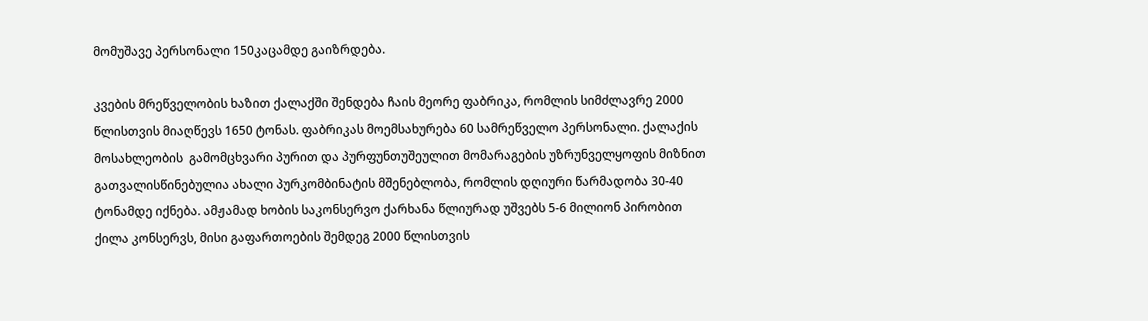მომუშავე პერსონალი 150კაცამდე გაიზრდება.

კვების მრეწველობის ხაზით ქალაქში შენდება ჩაის მეორე ფაბრიკა, რომლის სიმძლავრე 2000 წლისთვის მიაღწევს 1650 ტონას. ფაბრიკას მოემსახურება 60 სამრეწველო პერსონალი. ქალაქის მოსახლეობის  გამომცხვარი პურით და პურფუნთუშეულით მომარაგების უზრუნველყოფის მიზნით გათვალისწინებულია ახალი პურკომბინატის მშენებლობა, რომლის დღიური წარმადობა 30-40 ტონამდე იქნება. ამჟამად ხობის საკონსერვო ქარხანა წლიურად უშვებს 5-6 მილიონ პირობით  ქილა კონსერვს, მისი გაფართოების შემდეგ 2000 წლისთვის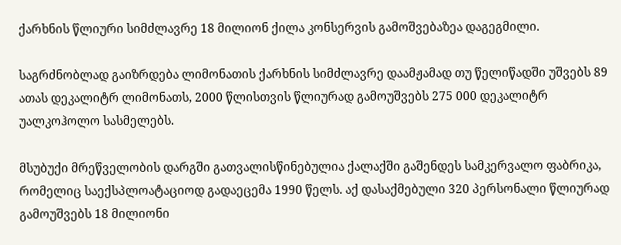ქარხნის წლიური სიმძლავრე 18 მილიონ ქილა კონსერვის გამოშვებაზეა დაგეგმილი.

საგრძნობლად გაიზრდება ლიმონათის ქარხნის სიმძლავრე დაამჟამად თუ წელიწადში უშვებს 89 ათას დეკალიტრ ლიმონათს, 2000 წლისთვის წლიურად გამოუშვებს 275 000 დეკალიტრ უალკოჰოლო სასმელებს.

მსუბუქი მრეწველობის დარგში გათვალისწინებულია ქალაქში გაშენდეს სამკერვალო ფაბრიკა, რომელიც საექსპლოატაციოდ გადაეცემა 1990 წელს. აქ დასაქმებული 320 პერსონალი წლიურად გამოუშვებს 18 მილიონი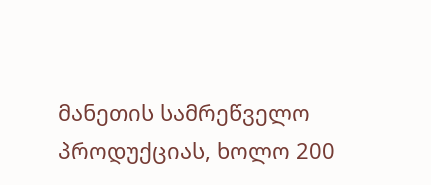მანეთის სამრეწველო პროდუქციას, ხოლო 200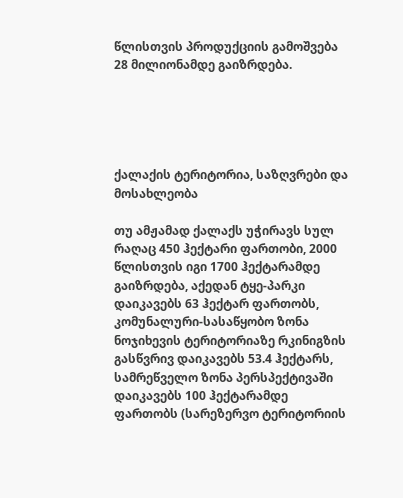წლისთვის პროდუქციის გამოშვება  28 მილიონამდე გაიზრდება.





ქალაქის ტერიტორია, საზღვრები და მოსახლეობა

თუ ამჟამად ქალაქს უჭირავს სულ რაღაც 450 ჰექტარი ფართობი, 2000 წლისთვის იგი 1700 ჰექტარამდე გაიზრდება, აქედან ტყე-პარკი დაიკავებს 63 ჰექტარ ფართობს, კომუნალური-სასაწყობო ზონა ნოჯიხევის ტერიტორიაზე რკინიგზის გასწვრივ დაიკავებს 53.4 ჰექტარს, სამრეწველო ზონა პერსპექტივაში დაიკავებს 100 ჰექტარამდე ფართობს (სარეზერვო ტერიტორიის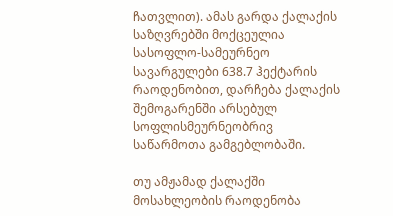ჩათვლით). ამას გარდა ქალაქის საზღვრებში მოქცეულია სასოფლო-სამეურნეო სავარგულები 638.7 ჰექტარის რაოდენობით, დარჩება ქალაქის შემოგარენში არსებულ სოფლისმეურნეობრივ საწარმოთა გამგებლობაში.

თუ ამჟამად ქალაქში მოსახლეობის რაოდენობა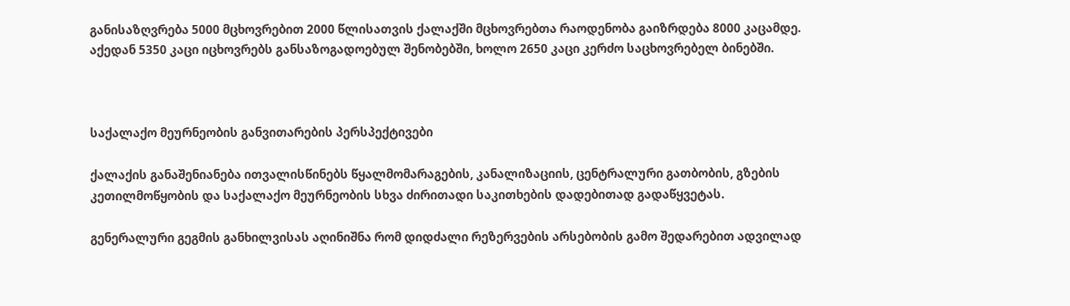განისაზღვრება 5000 მცხოვრებით 2000 წლისათვის ქალაქში მცხოვრებთა რაოდენობა გაიზრდება 8000 კაცამდე. აქედან 5350 კაცი იცხოვრებს განსაზოგადოებულ შენობებში, ხოლო 2650 კაცი კერძო საცხოვრებელ ბინებში.



საქალაქო მეურნეობის განვითარების პერსპექტივები

ქალაქის განაშენიანება ითვალისწინებს წყალმომარაგების, კანალიზაციის, ცენტრალური გათბობის, გზების კეთილმოწყობის და საქალაქო მეურნეობის სხვა ძირითადი საკითხების დადებითად გადაწყვეტას.

გენერალური გეგმის განხილვისას აღინიშნა რომ დიდძალი რეზერვების არსებობის გამო შედარებით ადვილად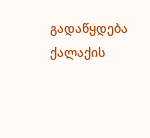გადაწყდება ქალაქის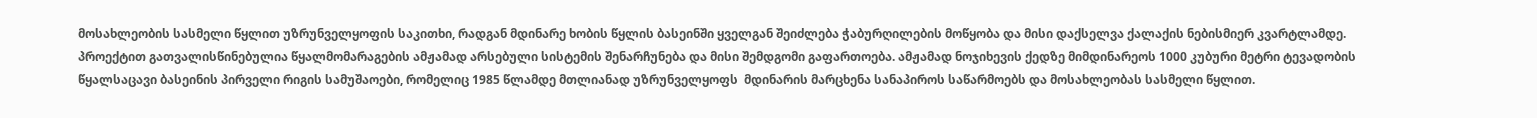მოსახლეობის სასმელი წყლით უზრუნველყოფის საკითხი, რადგან მდინარე ხობის წყლის ბასეინში ყველგან შეიძლება ჭაბურღილების მოწყობა და მისი დაქსელვა ქალაქის ნებისმიერ კვარტლამდე. პროექტით გათვალისწინებულია წყალმომარაგების ამჟამად არსებული სისტემის შენარჩუნება და მისი შემდგომი გაფართოება. ამჟამად ნოჯიხევის ქედზე მიმდინარეოს 1000 კუბური მეტრი ტევადობის წყალსაცავი ბასეინის პირველი რიგის სამუშაოები, რომელიც 1985 წლამდე მთლიანად უზრუნველყოფს  მდინარის მარცხენა სანაპიროს საწარმოებს და მოსახლეობას სასმელი წყლით.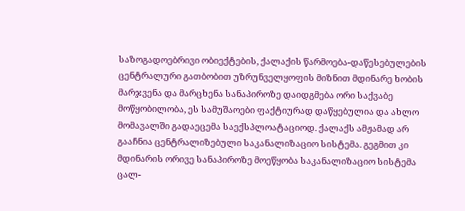საზოგადოებრივი ობიექტების, ქალაქის წარმოება-დაწესებულების ცენტრალური გათბობით უზრუნველყოფის მიზნით მდინარე ხობის მარჯვენა და მარცხენა სანაპიროზე დაიდგმება ორი საქვაბე მოწყობილობა, ეს სამუშაოები ფაქტიურად დაწყებულია და ახლო მომავალში გადაეცემა საექსპლოატაციოდ. ქალაქს ამჟამად არ გააჩნია ცენტრალიზებული საკანალიზაციო სისტემა. გეგმით კი მდინარის ორივე სანაპიროზე მოეწყობა საკანალიზაციო სისტემა ცალ-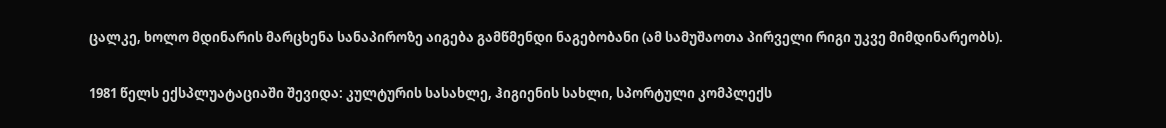ცალკე, ხოლო მდინარის მარცხენა სანაპიროზე აიგება გამწმენდი ნაგებობანი (ამ სამუშაოთა პირველი რიგი უკვე მიმდინარეობს).

1981 წელს ექსპლუატაციაში შევიდა: კულტურის სასახლე, ჰიგიენის სახლი, სპორტული კომპლექს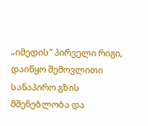„იმედის“ პირველი რიგი, დაიწყო შემოვლითი სანაპირო გზის მშენებლობა და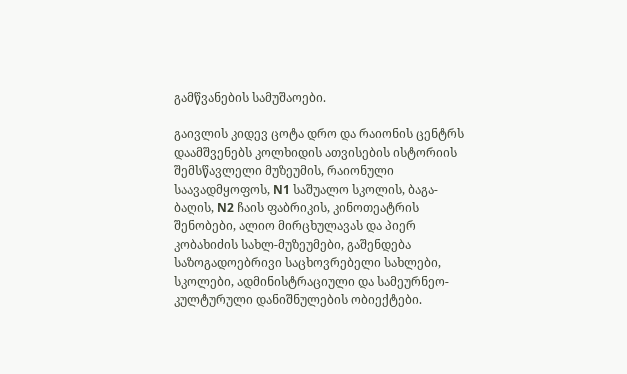გამწვანების სამუშაოები.

გაივლის კიდევ ცოტა დრო და რაიონის ცენტრს დაამშვენებს კოლხიდის ათვისების ისტორიის შემსწავლელი მუზეუმის, რაიონული საავადმყოფოს, N1 საშუალო სკოლის, ბაგა-ბაღის, N2 ჩაის ფაბრიკის, კინოთეატრის შენობები, ალიო მირცხულავას და პიერ კობახიძის სახლ-მუზეუმები, გაშენდება საზოგადოებრივი საცხოვრებელი სახლები, სკოლები, ადმინისტრაციული და სამეურნეო-კულტურული დანიშნულების ობიექტები.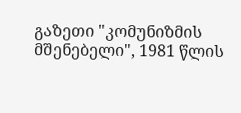გაზეთი "კომუნიზმის მშენებელი", 1981 წლის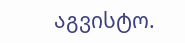აგვისტო.